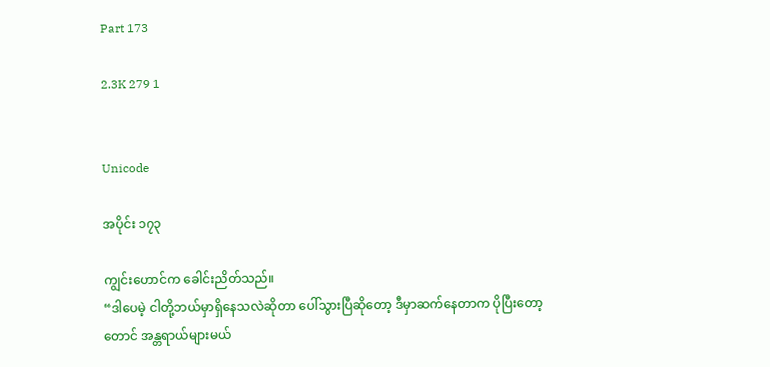Part 173

2.3K 279 1


Unicode

အပိုင်း ၁၇၃

ကျွင်းဟောင်က ခေါင်းညိတ်သည်။
“ဒါပေမဲ့ ငါတို့ဘယ်မှာရှိနေသလဲဆိုတာ ပေါ်သွားပြီဆိုတော့ ဒီမှာဆက်နေတာက ပိုပြီးတော့တောင် အန္တရာယ်များမယ်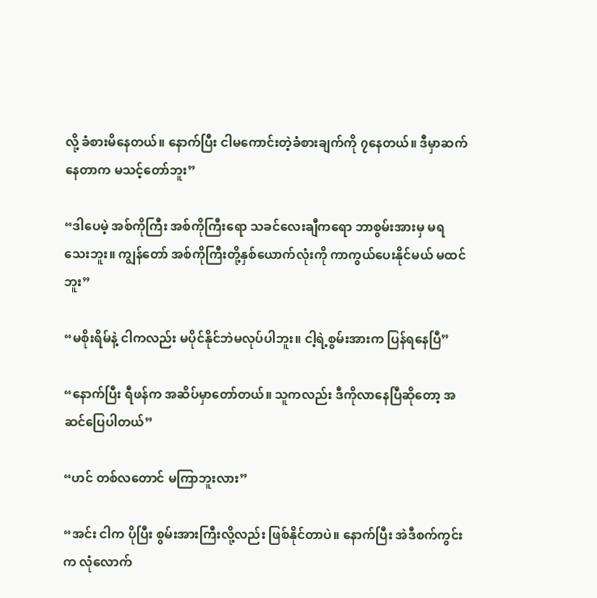လို့ ခံစားမိနေတယ်။ နောက်ပြီး ငါမကောင်းတဲ့ခံစားချက်ကို ၇နေတယ်။ ဒီမှာဆက်နေတာက မသင့်တော်ဘူး”

“ဒါပေမဲ့ အစ်ကိုကြီး အစ်ကိုကြီးရော သခင်လေးချီကရော ဘာစွမ်းအားမှ မရသေးဘူး။ ကျွန်တော် အစ်ကိုကြီးတို့နှစ်ယောက်လုံးကို ကာကွယ်ပေးနိုင်မယ် မထင်ဘူး”

“မစိုးရိမ်နဲ့ ငါကလည်း မပိုင်နိုင်ဘဲမလုပ်ပါဘူး။ ငါ့ရဲ့စွမ်းအားက ပြန်ရနေပြီ”

“နောက်ပြီး ရီဖန်က အဆိပ်မှာတော်တယ်။ သူကလည်း ဒီကိုလာနေပြီဆိုတော့ အဆင်ပြေပါတယ်”

“ဟင် တစ်လတောင် မကြာဘူးလား”

“အင်း ငါက ပိုပြီး စွမ်းအားကြီးလို့လည်း ဖြစ်နိုင်တာပဲ။ နောက်ပြီး အဲဒီစက်ကွင်းက လုံလောက်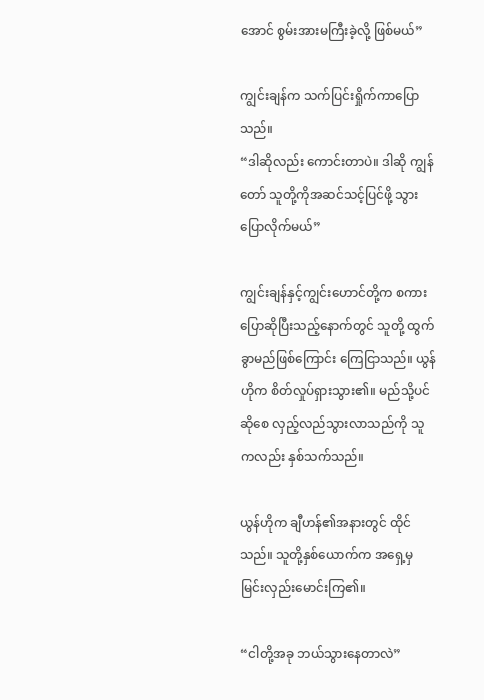အောင် စွမ်းအားမကြီးခဲ့လို့ ဖြစ်မယ်”

ကျွင်းချန်က သက်ပြင်းရှိုက်ကာပြောသည်။
“ဒါဆိုလည်း ကောင်းတာပဲ။ ဒါဆို ကျွန်တော် သူတို့ကိုအဆင်သင့်ပြင်ဖို့ သွားပြောလိုက်မယ်”

ကျွင်းချန်နှင့်ကျွင်းဟောင်တို့က စကားပြောဆိုပြီးသည့်နောက်တွင် သူတို့ ထွက်ခွာမည်ဖြစ်ကြောင်း ကြေငြာသည်။ ယွန်ဟိုက စိတ်လှုပ်ရှားသွား၏။ မည်သို့ပင်ဆိုစေ လှည့်လည်သွားလာသည်ကို သူကလည်း နှစ်သက်သည်။

ယွန်ဟိုက ချီဟန်၏အနားတွင် ထိုင်သည်။ သူတို့နှစ်ယောက်က အရှေ့မှ မြင်းလှည်းမောင်းကြ၏။

“ငါတို့အခု ဘယ်သွားနေတာလဲ”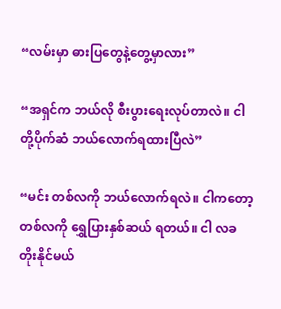“လမ်းမှာ ဓားပြတွေနဲ့တွေ့မှာလား”

“အရှင်က ဘယ်လို စီးပွားရေးလုပ်တာလဲ။ ငါတို့ပိုက်ဆံ ဘယ်လောက်ရထားပြီလဲ”

“မင်း တစ်လကို ဘယ်လောက်ရလဲ။ ငါကတော့ တစ်လကို ရွှေပြားနှစ်ဆယ် ရတယ်။ ငါ လခတိုးနိုင်မယ်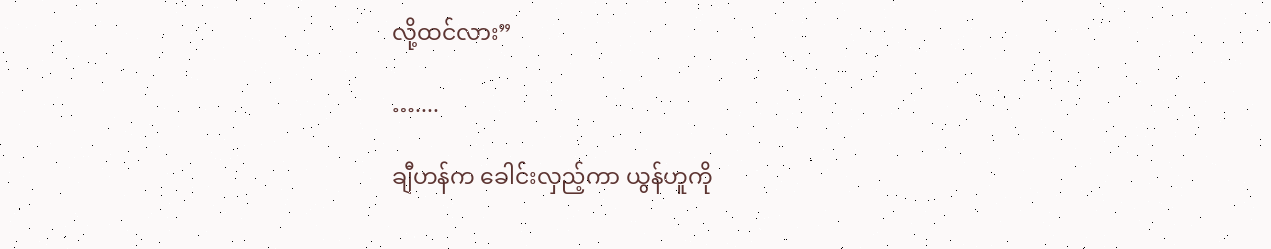လို့ထင်လား”

…....

ချီဟန်က ခေါင်းလှည့်ကာ ယွန်ဟူကို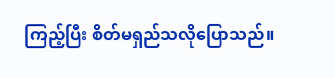ကြည့်ပြီး စိတ်မရှည်သလိုပြောသည်။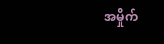အမှိုက်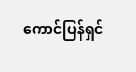ကောင်ပြန်ရှင်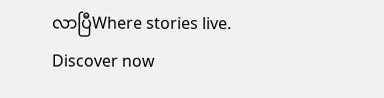လာပြီWhere stories live. Discover now